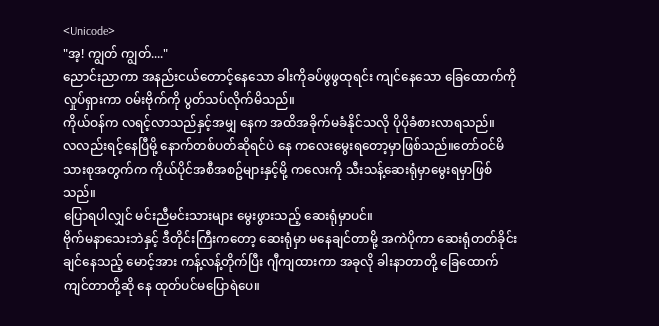<Unicode>
"အ့! ကျွတ် ကျွတ်...."
ညောင်းညာကာ အနည်းငယ်တောင့်နေသော ခါးကိုခပ်ဖွဖွထုရင်း ကျင်နေသော ခြေထောက်ကိုလှုပ်ရှားကာ ဝမ်းဗိုက်ကို ပွတ်သပ်လိုက်မိသည်။
ကိုယ်ဝန်က လရင့်လာသည်နှင့်အမျှ နေက အထိအခိုက်မခံနိုင်သလို ပိုပိုခံစားလာရသည်။
လလည်းရင့်နေပြီမို့ နောက်တစ်ပတ်ဆိုရင်ပဲ နေ ကလေးမွေးရတော့မှာဖြစ်သည်။တော်ဝင်မိသားစုအတွက်က ကိုယ်ပိုင်အစီအစဥ်များနှင့်မို့ ကလေးကို သီးသန့်ဆေးရုံမှာမွေးရမှာဖြစ်သည်။
ပြောရပါလျှင် မင်းညီမင်းသားများ မွေးဖွားသည့် ဆေးရုံမှာပင်။
ဗိုက်မနာသေးဘဲနှင့် ဒီတိုင်းကြီးကတော့ ဆေးရုံမှာ မနေချင်တာမို့ အကဲပိုကာ ဆေးရုံတတ်ခိုင်းချင်နေသည့် မောင့်အား ကန့်လန့်တိုက်ပြီး ဂျီကျထားကာ အခုလို ခါးနာတာတို့ ခြေထောက်ကျင်တာတို့ဆို နေ ထုတ်ပင်မပြောရဲပေ။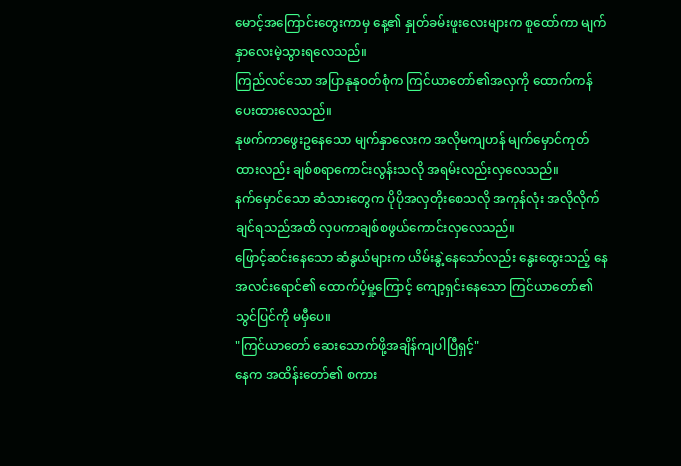မောင့်အကြောင်းတွေးကာမှ နေ့၏ နှုတ်ခမ်းဖူးလေးများက စူထော်ကာ မျက်နှာလေးမဲ့သွားရလေသည်။
ကြည်လင်သော အပြာနုနုဝတ်စုံက ကြင်ယာတော်၏အလှကို ထောက်ကန်ပေးထားလေသည်။
နုဖက်ကာဖွေးဥနေသော မျက်နှာလေးက အလိုမကျဟန် မျက်မှောင်ကုတ်ထားလည်း ချစ်စရာကောင်းလွန်းသလို အရမ်းလည်းလှလေသည်။
နက်မှောင်သော ဆံသားတွေက ပိုပိုအလှတိုးစေသလို အကုန်လုံး အလိုလိုက်ချင်ရသည်အထိ လှပကာချစ်စဖွယ်ကောင်းလှလေသည်။
ဖြောင့်ဆင်းနေသော ဆံနွယ်များက ယိမ်းနွဲ့နေသော်လည်း နွေးထွေးသည့် နေအလင်းရောင်၏ ထောက်ပံ့မှု့ကြောင့် ကျော့ရှင်းနေသော ကြင်ယာတော်၏ သွင်ပြင်ကို မမှီပေ။
"ကြင်ယာတော် ဆေးသောက်ဖို့အချိန်ကျပါပြီရှင့်"
နေက အထိန်းတော်၏ စကား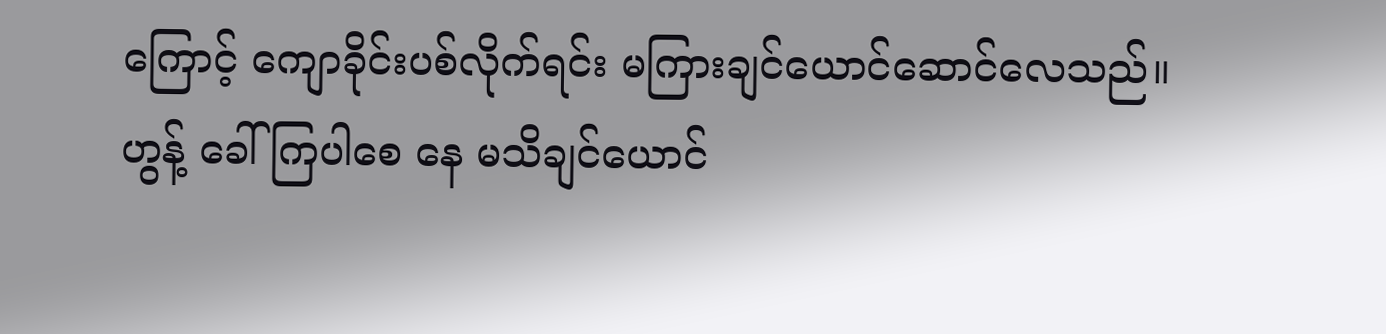ကြောင့် ကျောခိုင်းပစ်လိုက်ရင်း မကြားချင်ယောင်ဆောင်လေသည်။
ဟွန့် ခေါ်ကြပါစေ နေ မသိချင်ယောင်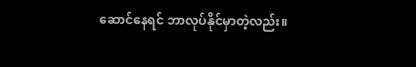ဆောင်နေရင် ဘာလုပ်နိုင်မှာတဲ့လည်း။